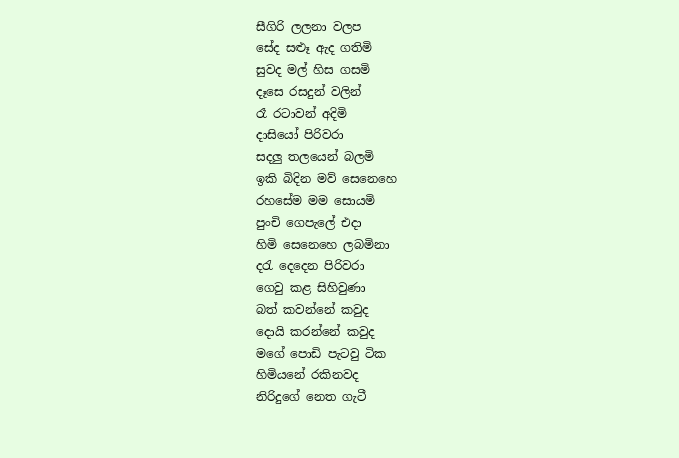සීගිරි ලලනා වලප
සේද සළූ ඇද ගතිමි
සුවද මල් හිස ගසමි
දෑසෙ රසදුන් වලින්
රෑ රටාවන් අදිමි
දාසියෝ පිරිවරා
සදලු තලයෙන් බලමි
ඉකි බිදින මව් සෙනෙහෙ
රහසේම මම සොයමි
පුංචි ගෙපැලේ එදා
හිමි සෙනෙහෙ ලබමිනා
දරැ දෙදෙන පිරිවරා
ගෙවු කළ සිහිවුණා
බත් කවන්නේ කවුද
දොයි කරන්නේ කවුද
මගේ පොඩි පැටවු ටික
හිමියනේ රකිනවද
නිරිදුගේ නෙත ගැටී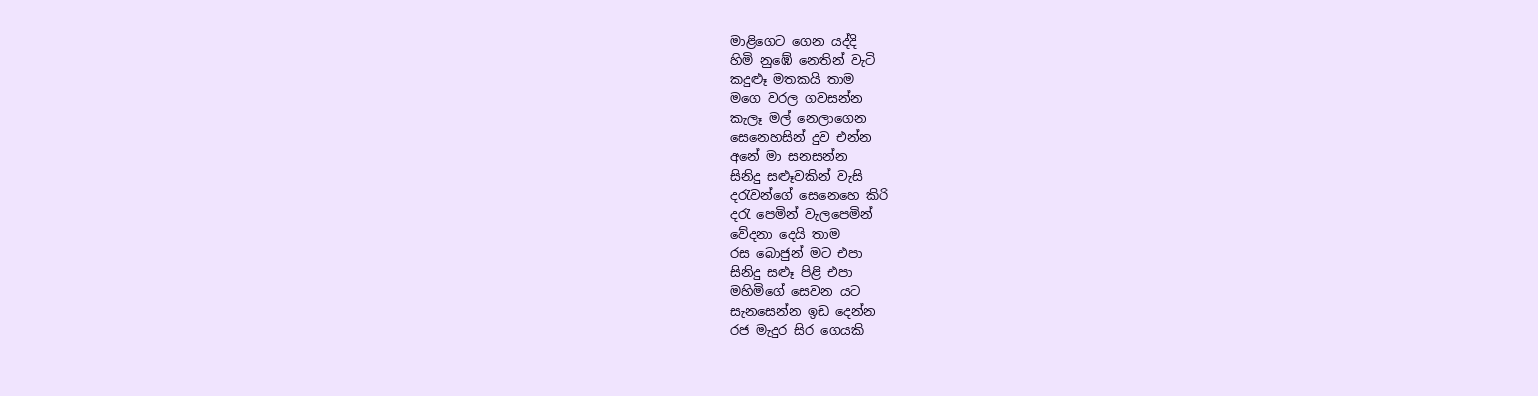මාළිගෙට ගෙන යද්දි
හිමි නුඹේ නෙතින් වැටි
කදුළූ මතකයි තාම
මගෙ වරල ගවසන්න
කැලෑ මල් නෙලාගෙන
සෙනෙහසින් දුව එන්න
අනේ මා සනසන්න
සිනිදු සළූවකින් වැසි
දරැවන්ගේ සෙනෙහෙ කිරි
දරැ පෙමින් වැලපෙමින්
වේදනා දෙයි තාම
රස බොජුන් මට එපා
සිනිදු සළූ පිළි එපා
මහිමිගේ සෙවන යට
සැනසෙන්න ඉඩ දෙන්න
රජ මැදුර සිර ගෙයකි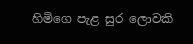හිමිගෙ පැළ සුර ලොවකි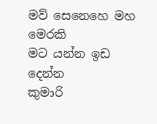මව් සෙනෙහෙ මහ මෙරකි
මට යන්න ඉඩ දෙන්න
කුමාරි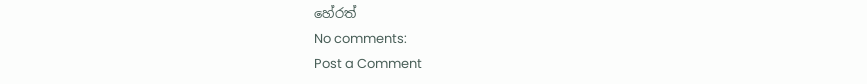හේරත්
No comments:
Post a Comment